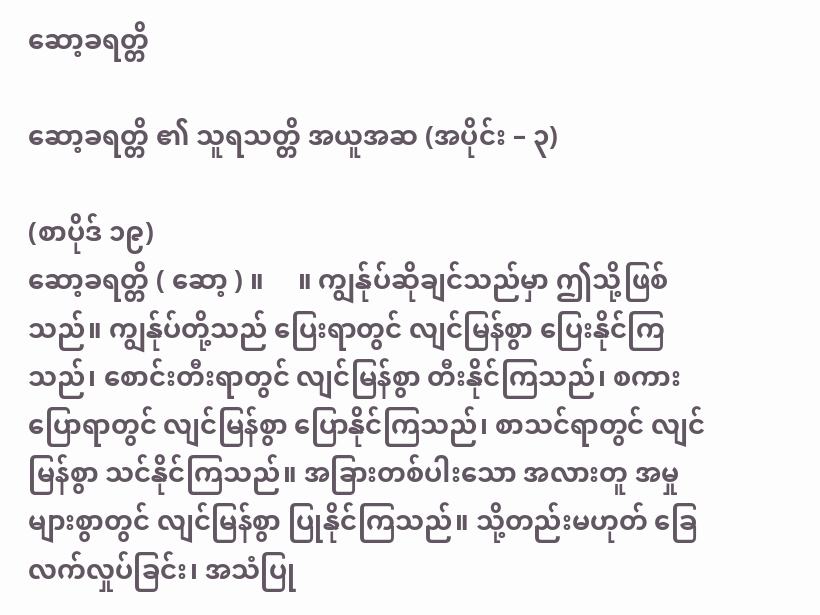ဆော့ခရတ္တိ

ဆော့ခရတ္တိ ၏ သူရသတ္တိ အယူအဆ (အပိုင်း – ၃)

(စာပိုဒ် ၁၉)
ဆော့ခရတ္တိ ( ဆော့ ) ။     ။ ကျွန်ုပ်ဆိုချင်သည်မှာ ဤသို့ဖြစ်သည်။ ကျွန်ုပ်တို့သည် ပြေးရာတွင် လျင်မြန်စွာ ပြေးနိုင်ကြသည်၊ စောင်းတီးရာတွင် လျင်မြန်စွာ တီးနိုင်ကြသည်၊ စကားပြောရာတွင် လျင်မြန်စွာ ပြောနိုင်ကြသည်၊ စာသင်ရာတွင် လျင်မြန်စွာ သင်နိုင်ကြသည်။ အခြားတစ်ပါးသော အလားတူ အမှုများစွာတွင် လျင်မြန်စွာ ပြုနိုင်ကြသည်။ သို့တည်းမဟုတ် ခြေလက်လှုပ်ခြင်း၊ အသံပြု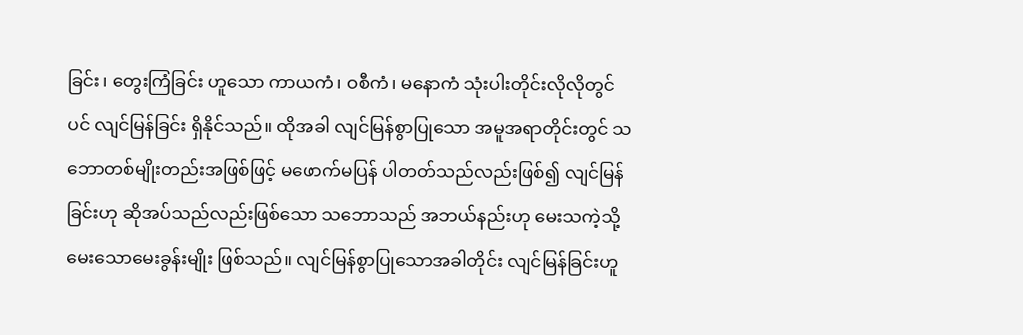ခြင်း၊ တွေးကြံခြင်း ဟူသော ကာယကံ၊ ဝစီကံ၊ မနောကံ သုံးပါးတိုင်းလိုလိုတွင်ပင် လျင်မြန်ခြင်း ရှိနိုင်သည်။ ထိုအခါ လျင်မြန်စွာပြုသော အမူအရာတိုင်းတွင် သဘောတစ်မျိုးတည်းအဖြစ်ဖြင့် မဖောက်မပြန် ပါတတ်သည်လည်းဖြစ်၍ လျင်မြန်ခြင်းဟု ဆိုအပ်သည်လည်းဖြစ်သော သဘောသည် အဘယ်နည်းဟု မေးသကဲ့သို့ မေးသောမေးခွန်းမျိုး ဖြစ်သည်။ လျင်မြန်စွာပြုသောအခါတိုင်း လျင်မြန်ခြင်းဟူ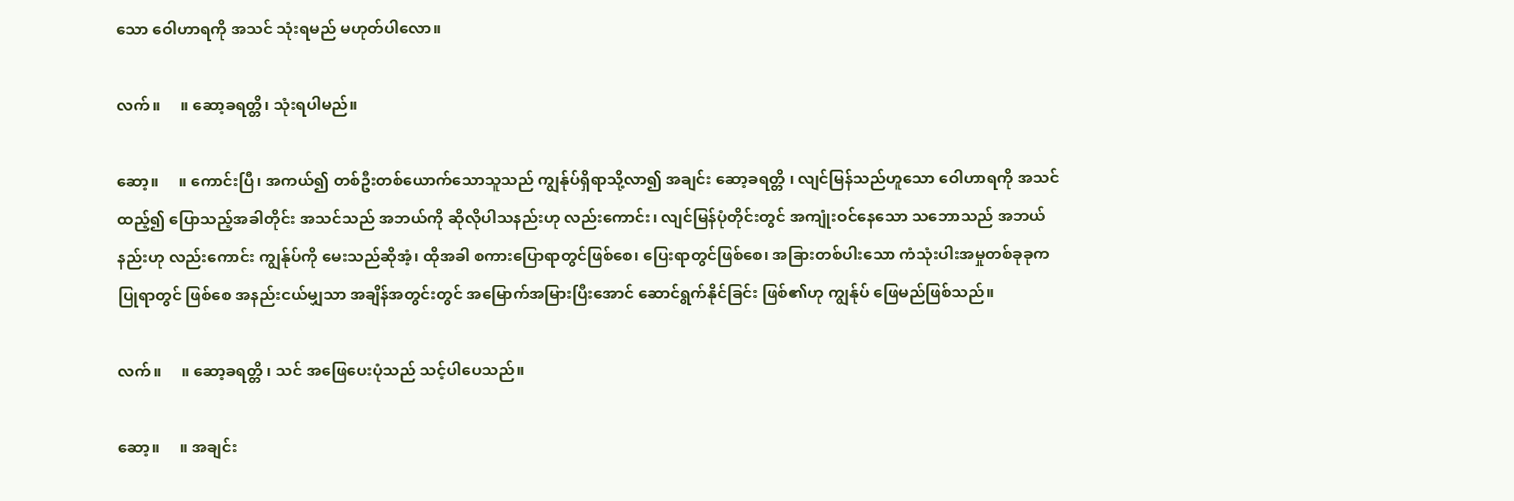သော ဝေါဟာရကို အသင် သုံးရမည် မဟုတ်ပါလော။

လက်။     ။ ဆော့ခရတ္တိ၊ သုံးရပါမည်။

ဆော့။     ။ ကောင်းပြီ၊ အကယ်၍ တစ်ဦးတစ်ယောက်သောသူသည် ကျွန်ုပ်ရှိရာသို့လာ၍ အချင်း ဆော့ခရတ္တိ ၊ လျင်မြန်သည်ဟူသော ဝေါဟာရကို အသင်ထည့်၍ ပြောသည့်အခါတိုင်း အသင်သည် အဘယ်ကို ဆိုလိုပါသနည်းဟု လည်းကောင်း၊ လျင်မြန်ပုံတိုင်းတွင် အကျုံးဝင်နေသော သဘောသည် အဘယ်နည်းဟု လည်းကောင်း ကျွန်ုပ်ကို မေးသည်ဆိုအံ့၊ ထိုအခါ စကားပြောရာတွင်ဖြစ်စေ၊ ပြေးရာတွင်ဖြစ်စေ၊ အခြားတစ်ပါးသော ကံသုံးပါးအမှုတစ်ခုခုက ပြုရာတွင် ဖြစ်စေ အနည်းငယ်မျှသာ အချိန်အတွင်းတွင် အမြောက်အမြားပြီးအောင် ဆောင်ရွက်နိုင်ခြင်း ဖြစ်၏ဟု ကျွန်ုပ် ဖြေမည်ဖြစ်သည်။

လက်။     ။ ဆော့ခရတ္တိ ၊ သင် အဖြေပေးပုံသည် သင့်ပါပေသည်။

ဆော့။     ။ အချင်း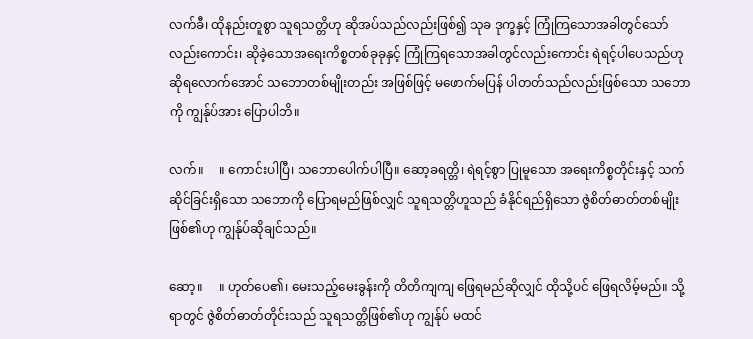လက်ခီ၊ ထိုနည်းတူစွာ သူရသတ္တိဟု ဆိုအပ်သည်လည်းဖြစ်၍ သုခ ဒုက္ခနှင့် ကြုံကြသောအခါတွင်သော်လည်းကောင်း၊ ဆိုခဲ့သောအရေးကိစ္စတစ်ခုခုနှင့် ကြုံကြရသောအခါတွင်လည်းကောင်း ရဲရင့်ပါပေသည်ဟု ဆိုရလောက်အောင် သဘောတစ်မျိုးတည်း အဖြစ်ဖြင့် မဖောက်မပြန် ပါတတ်သည်လည်းဖြစ်သော သဘောကို ကျွန်ုပ်အား ပြောပါဘိ။

လက်။     ။ ကောင်းပါပြီ၊ သဘောပေါက်ပါပြီ။ ဆော့ခရတ္တိ၊ ရဲရင့်စွာ ပြုမူသော အရေးကိစ္စတိုင်းနှင့် သက်ဆိုင်ခြင်းရှိသော သဘောကို ပြောရမည်ဖြစ်လျှင် သူရသတ္တိဟူသည် ခံနိုင်ရည်ရှိသော ဇွဲစိတ်ဓာတ်တစ်မျိုး ဖြစ်၏ဟု ကျွန်ုပ်ဆိုချင်သည်။

ဆော့။     ။ ဟုတ်ပေ၏၊ မေးသည့်မေးခွန်းကို တိတိကျကျ ဖြေရမည်ဆိုလျှင် ထိုသို့ပင် ဖြေရလိမ့်မည်။ သို့ရာတွင် ဇွဲစိတ်ဓာတ်တိုင်းသည် သူရသတ္တိဖြစ်၏ဟု ကျွန်ုပ် မထင်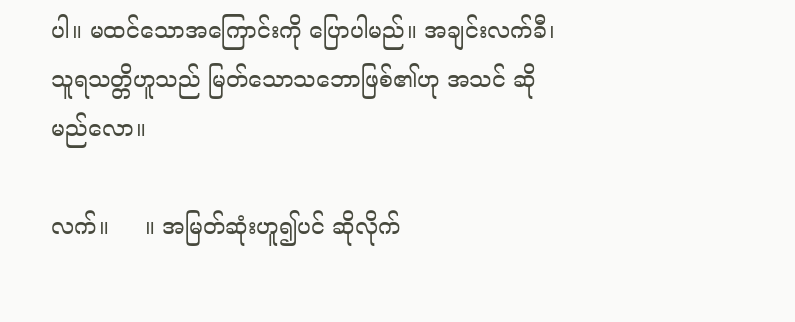ပါ။ မထင်သောအကြောင်းကို ပြောပါမည်။ အချင်းလက်ခီ၊ သူရသတ္တိဟူသည် မြတ်သောသဘောဖြစ်၏ဟု အသင် ဆိုမည်လော။

လက်။     ။ အမြတ်ဆုံးဟူ၍ပင် ဆိုလိုက်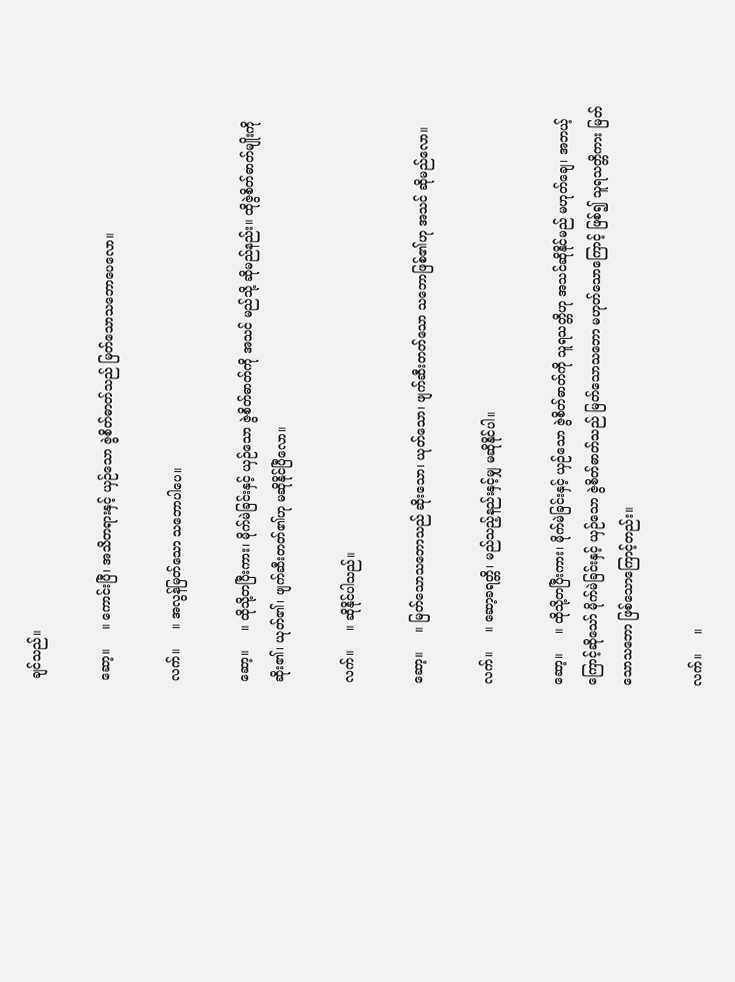ချင်သည်။

ဆော့။     ။ ကောင်းပြီ၊ အသိတရားနှင့် ယှဉ်သော ဇွဲစိတ်ဓာတ်သည် မြတ်သောသဘောပေလော။

လက်။     ။ အလွန်မြတ်သော သဘောပါပေ။

ဆော့။     ။ ထိုသို့တပြီးကား၊ မိုက်မဲခြင်းနှင့် ယှဉ်သော ဇွဲစိတ်ဓာတ်ကို အသင် မည်သို့ ဆိုမည်နည်း။ ထိုဇွဲစိတ်ဓာတ်မျိုးကို ဆိုး၏၊ ယုတ်၏၊ ဖျက်ဆီးတတ်၏ဟု မဆိုနိုင်ပြီလော။

လက်။     ။ ဆိုနိုင်ပါသည်။

ဆော့။     ။ မြတ်သောသဘောသည် ဆိုးသော၊ ယုတ်သော၊ ဖျက်ဆီးတတ်သော သဘောဖြစ်၏ဟု အသင် ဆိုမည်လော။

လက်။     ။ ဆော့ခရတ္တိ၊ မည်သည့်နည်းနှင့်မျှ မဆိုနိုင်ပါ။

ဆော့။     ။ ထိုသို့တပြီးကား၊ မိုက်မဲခြင်းနှင့် ယှဉ်သော ဇွဲစိတ်ဓာတ်ကို သူရသတ္တိဟု အသင်ဆိုနိုင်မည် မဟုတ်ချေ၊ အဘယ့်ကြောင့်ဆိုသော် မိုက်မဲခြင်းနှင့် ယှဉ်သော ဇွဲစိတ်ဓာတ်သည် မြတ်သောသဘော မဟုတ်သောကြောင့် ဖြစ်၍ သူရသတ္တိကား မြတ်သောသဘော ဖြစ်သောကြောင့်တည်း။

လက်။     ။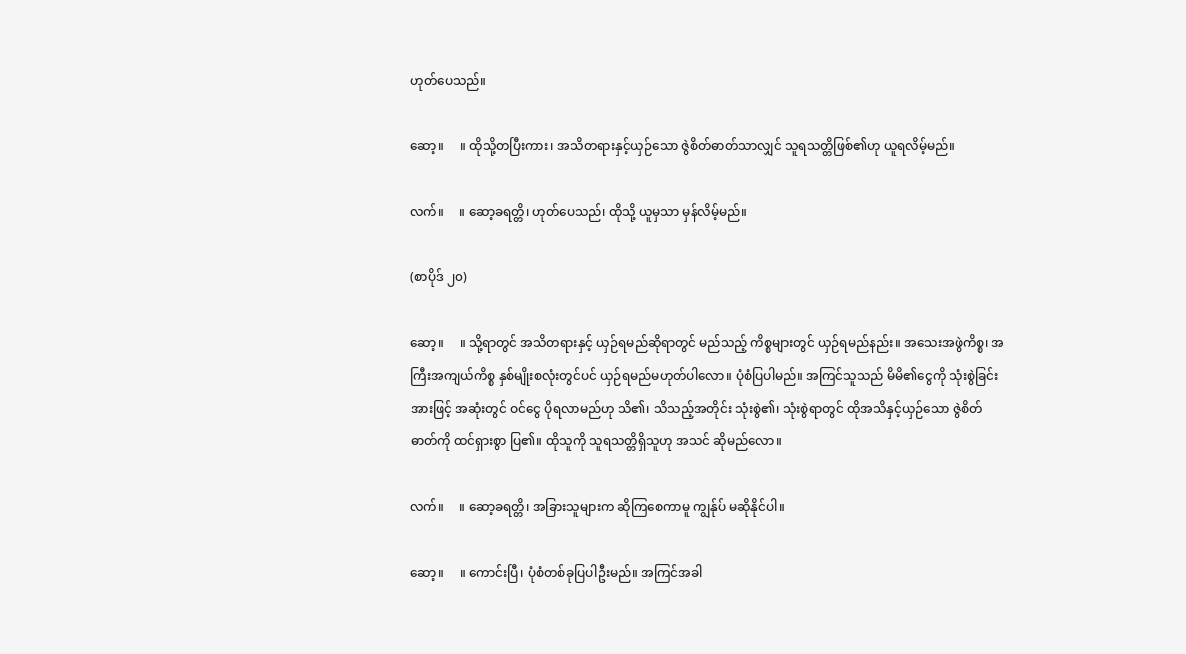ဟုတ်ပေသည်။

ဆော့။     ။ ထိုသို့တပြီးကား၊ အသိတရားနှင့်ယှဉ်သော ဇွဲစိတ်ဓာတ်သာလျှင် သူရသတ္တိဖြစ်၏ဟု ယူရလိမ့်မည်။

လက်။     ။ ဆော့ခရတ္တိ၊ ဟုတ်ပေသည်၊ ထိုသို့ ယူမှသာ မှန်လိမ့်မည်။

(စာပိုဒ် ၂၀)

ဆော့။     ။ သို့ရာတွင် အသိတရားနှင့် ယှဉ်ရမည်ဆိုရာတွင် မည်သည့် ကိစ္စများတွင် ယှဉ်ရမည်နည်း။ အသေးအဖွဲကိစ္စ၊ အကြီးအကျယ်ကိစ္စ နှစ်မျိုးစလုံးတွင်ပင် ယှဉ်ရမည်မဟုတ်ပါလော။ ပုံစံပြပါမည်။ အကြင်သူသည် မိမိ၏ငွေကို သုံးစွဲခြင်းအားဖြင့် အဆုံးတွင် ဝင်ငွေ ပိုရလာမည်ဟု သိ၏၊ သိသည့်အတိုင်း သုံးစွဲ၏၊ သုံးစွဲရာတွင် ထိုအသိနှင့်ယှဉ်သော ဇွဲစိတ်ဓာတ်ကို ထင်ရှားစွာ ပြ၏။ ထိုသူကို သူရသတ္တိရှိသူဟု အသင် ဆိုမည်လော။

လက်။     ။ ဆော့ခရတ္တိ၊ အခြားသူများက ဆိုကြစေကာမူ ကျွန်ုပ် မဆိုနိုင်ပါ။

ဆော့။     ။ ကောင်းပြီ၊ ပုံစံတစ်ခုပြပါဦးမည်။ အကြင်အခါ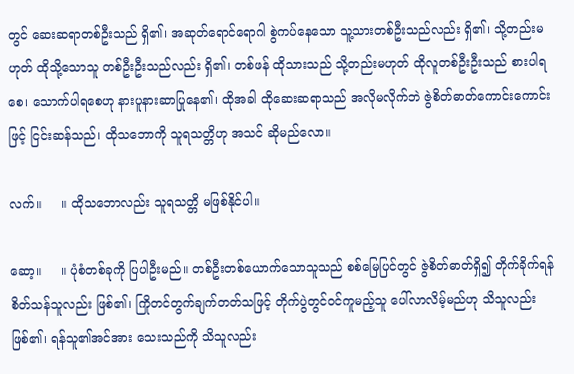တွင် ဆေးဆရာတစ်ဦးသည် ရှိ၏၊ အဆုတ်ရောင်ရောဂါ စွဲကပ်နေသော သူ့သားတစ်ဦးသည်လည်း ရှိ၏၊ သို့တည်းမဟုတ် ထိုသို့သောသူ တစ်ဦးဦးသည်လည်း ရှိ၏၊ တစ်ဖန် ထိုသားသည် သို့တည်းမဟုတ် ထိုလူတစ်ဦးဦးသည် စားပါရစေ၊ သောက်ပါရစေဟု နားပူနားဆာပြုနေ၏၊ ထိုအခါ ထိုဆေးဆရာသည် အလိုမလိုက်ဘဲ ဇွဲစိတ်ဓာတ်ကောင်းကောင်းဖြင့် ငြင်းဆန်သည်၊ ထိုသဘောကို သူရသတ္တိဟု အသင် ဆိုမည်လော။

လက်။     ။ ထိုသဘောလည်း သူရသတ္တိ မဖြစ်နိုင်ပါ။

ဆော့။     ။ ပုံစံတစ်ခုကို ပြပါဦးမည်။ တစ်ဦးတစ်ယောက်သောသူသည် စစ်မြေပြင်တွင် ဇွဲစိတ်ဓာတ်ရှိ၍ တိုက်ခိုက်ရန် စိတ်သန်သူလည်း ဖြစ်၏၊ ကြိုတင်တွက်ချက်တတ်သဖြင့် တိုက်ပွဲတွင်ဝင်ကူမည့်သူ ပေါ်လာလိမ့်မည်ဟု သိသူလည်း ဖြစ်၏၊ ရန်သူ၏အင်အား သေးသည်ကို သိသူလည်း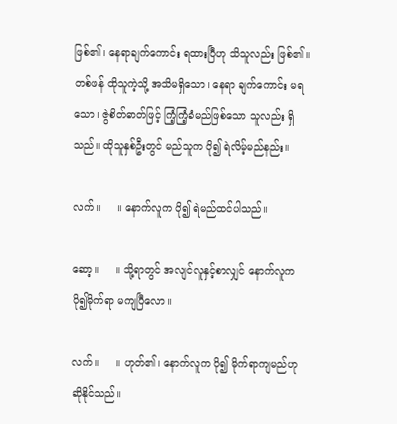ဖြစ်၏၊ နေရာချက်ကောင်း ရထားပြီဟု သိသူလည်း ဖြစ်၏။ တစ်ဖန် ထိုသူကဲ့သို့ အသိမရှိသော၊ နေရာ ချက်ကောင်း မရသော၊ ဇွဲစိတ်ဓာတ်ဖြင့် ကြံ့ကြံ့ခံမည်ဖြစ်သော သူလည်း ရှိသည်။ ထိုသူနှစ်ဦးတွင် မည်သူက ပို၍ ရဲလိမ့်မည်နည်း။

လက်။     ။ နောက်လူက ပို၍ ရဲမည်ထင်ပါသည်။

ဆော့။     ။ သို့ရာတွင် အလျင်လူနှင့်စာလျှင် နောက်လူက ပို၍မိုက်ရာ မကျပြီလော။

လက်။     ။ ဟုတ်၏၊ နောက်လူက ပို၍ မိုက်ရာကျမည်ဟု ဆိုနိုင်သည်။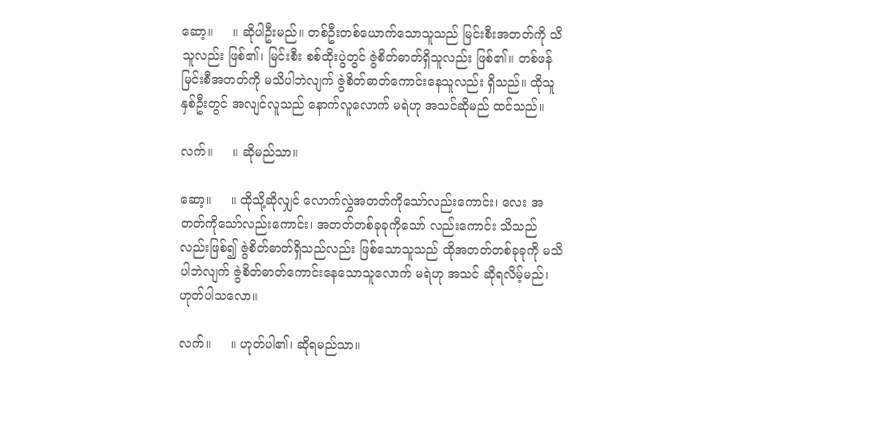ဆော့။     ။ ဆိုပါဦးမည်။ တစ်ဦးတစ်ယောက်သောသူသည် မြင်းစီးအတတ်ကို သိသူလည်း ဖြစ်၏၊ မြင်းစီး စစ်ထိုးပွဲတွင် ဇွဲစိတ်ဓာတ်ရှိသူလည်း ဖြစ်၏။ တစ်ဖန် မြင်းစီအတတ်ကို မသိပါဘဲလျက် ဇွဲစိတ်ဓာတ်ကောင်းနေသူလည်း ရှိသည်။ ထိုသူနှစ်ဦးတွင် အလျင်လူသည် နောက်လူလောက် မရဲဟု အသင်ဆိုမည် ထင်သည်။

လက်။     ။ ဆိုမည်သာ။

ဆော့။     ။ ထိုသို့ဆိုလျှင် လောက်လွှဲအတတ်ကိုသော်လည်းကောင်း၊ လေး အတတ်ကိုသော်လည်းကောင်း၊ အတတ်တစ်ခုခုကိုသော် လည်းကောင်း သိသည်လည်းဖြစ်၍ ဇွဲစိတ်ဓာတ်ရှိသည်လည်း ဖြစ်သောသူသည် ထိုအတတ်တစ်ခုခုကို မသိပါဘဲလျက် ဇွဲစိတ်ဓာတ်ကောင်းနေသောသူလောက် မရဲဟု အသင် ဆိုရလိမ့်မည်၊ ဟုတ်ပါသလော။

လက်။     ။ ဟုတ်ပါ၏၊ ဆိုရမည်သာ။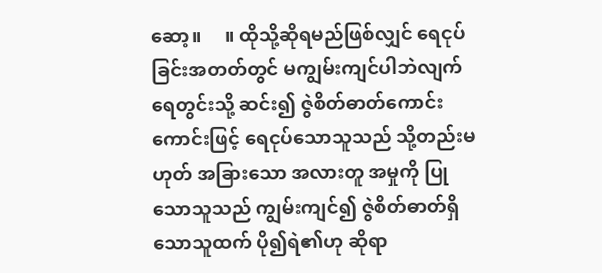ဆော့။     ။ ထိုသို့ဆိုရမည်ဖြစ်လျှင် ရေငုပ်ခြင်းအတတ်တွင် မကျွမ်းကျင်ပါဘဲလျက် ရေတွင်းသို့ ဆင်း၍ ဇွဲစိတ်ဓာတ်ကောင်းကောင်းဖြင့် ရေငုပ်သောသူသည် သို့တည်းမဟုတ် အခြားသော အလားတူ အမှုကို ပြုသောသူသည် ကျွမ်းကျင်၍ ဇွဲစိတ်ဓာတ်ရှိသောသူထက် ပို၍ရဲ၏ဟု ဆိုရာ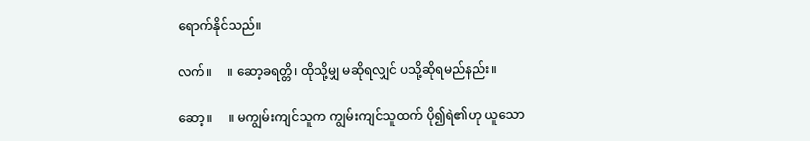ရောက်နိုင်သည်။

လက်။     ။ ဆော့ခရတ္တိ၊ ထိုသို့မျှ မဆိုရလျှင် ပသို့ဆိုရမည်နည်း။

ဆော့။     ။ မကျွမ်းကျင်သူက ကျွမ်းကျင်သူထက် ပို၍ရဲ၏ဟု ယူသော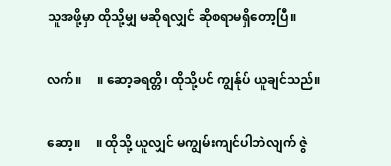သူအဖို့မှာ ထိုသို့မျှ မဆိုရလျှင် ဆိုစရာမရှိတော့ပြီ။

လက်။     ။ ဆော့ခရတ္တိ၊ ထိုသို့ပင် ကျွန်ုပ် ယူချင်သည်။

ဆော့။     ။ ထိုသို့ ယူလျှင် မကျွမ်းကျင်ပါဘဲလျက် ဇွဲ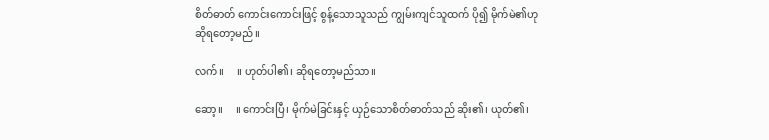စိတ်ဓာတ် ကောင်းကောင်းဖြင့် စွန့်သောသူသည် ကျွမ်းကျင်သူထက် ပို၍ မိုက်မဲ၏ဟု ဆိုရတော့မည်။

လက်။     ။ ဟုတ်ပါ၏၊ ဆိုရတော့မည်သာ။

ဆော့။     ။ ကောင်းပြီ၊ မိုက်မဲခြင်းနှင့် ယှဉ်သောစိတ်ဓာတ်သည် ဆိုး၏၊ ယုတ်၏၊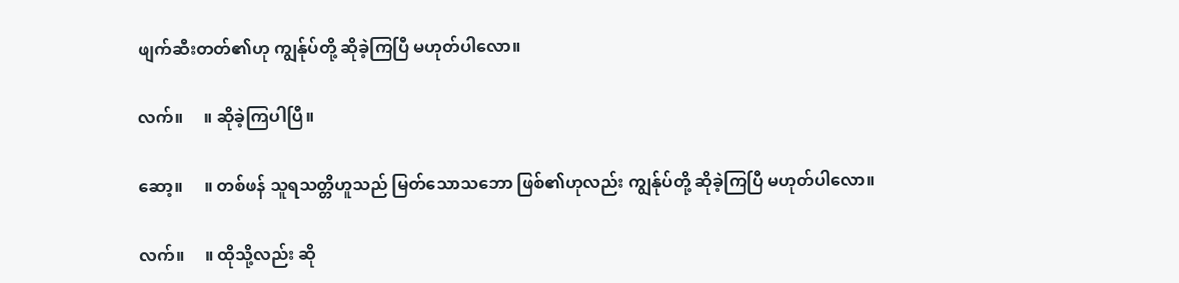ဖျက်ဆီးတတ်၏ဟု ကျွန်ုပ်တို့ ဆိုခဲ့ကြပြီ မဟုတ်ပါလော။

လက်။     ။ ဆိုခဲ့ကြပါပြီ။

ဆော့။     ။ တစ်ဖန် သူရသတ္တိဟူသည် မြတ်သောသဘော ဖြစ်၏ဟုလည်း ကျွန်ုပ်တို့ ဆိုခဲ့ကြပြီ မဟုတ်ပါလော။

လက်။     ။ ထိုသို့လည်း ဆို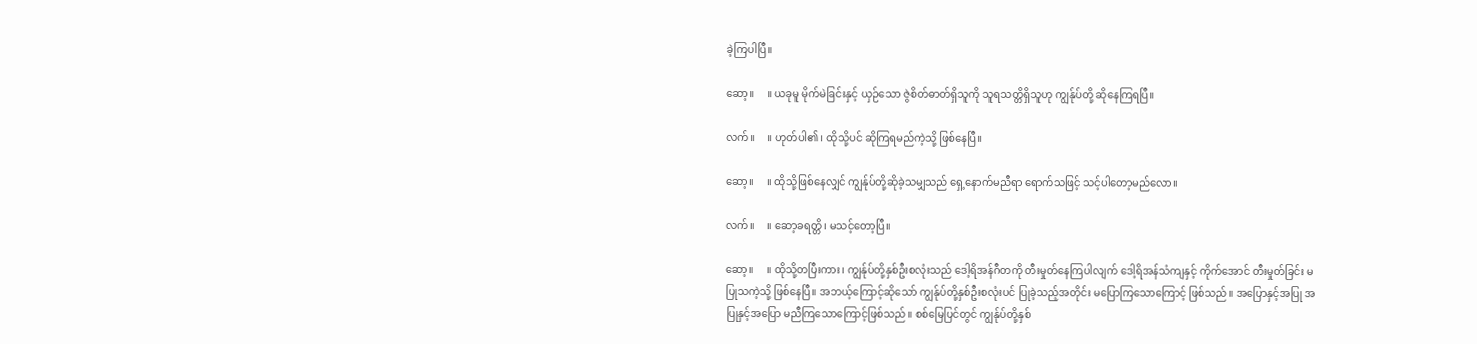ခဲ့ကြပါပြီ။

ဆော့။     ။ ယခုမူ မိုက်မဲခြင်းနှင့် ယှဉ်သော ဇွဲစိတ်ဓာတ်ရှိသူကို သူရသတ္တိရှိသူဟု ကျွန်ုပ်တို့ ဆိုနေကြရပြီ။

လက်။     ။ ဟုတ်ပါ၏၊ ထိုသို့ပင် ဆိုကြရမည်ကဲ့သို့ ဖြစ်နေပြီ။

ဆော့။     ။ ထိုသို့ဖြစ်နေလျှင် ကျွန်ုပ်တို့ဆိုခဲ့သမျှသည် ရှေ့နောက်မညီရာ ရောက်သဖြင့် သင့်ပါတော့မည်လော။

လက်။     ။ ဆော့ခရတ္တိ၊ မသင့်တော့ပြီ။

ဆော့။     ။ ထိုသို့တပြီးကား၊ ကျွန်ုပ်တို့နှစ်ဦးစလုံးသည် ဒေါ့ရိအန်ဂီတကို တီးမှုတ်နေကြပါလျက် ဒေါ့ရိအန်သံကျနှင့် ကိုက်အောင် တီးမှုတ်ခြင်း မပြုသကဲ့သို့ ဖြစ်နေပြီ။ အဘယ့်ကြောင့်ဆိုသော် ကျွန်ုပ်တို့နှစ်ဦးစလုံးပင် ပြုခဲ့သည့်အတိုင်း မပြောကြသောကြောင့် ဖြစ်သည်။ အပြောနှင့်အပြု အပြုနှင့်အပြော မညီကြသောကြောင့်ဖြစ်သည်။ စစ်မြေပြင်တွင် ကျွန်ုပ်တို့နှစ်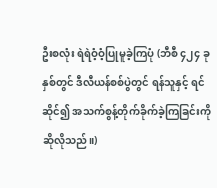ဦးစလုံး ရဲရဲဝံ့ဝံ့ပြုမူခဲ့ကြပုံ (ဘီစီ ၄၂၄ ခုနှစ်တွင် ဒီလီယန်စစ်ပွဲတွင် ရန်သူနှင့် ရင်ဆိုင်၍ အသက်စွန့်တိုက်ခိုက်ခဲ့ကြခြင်းကို ဆိုလိုသည်။)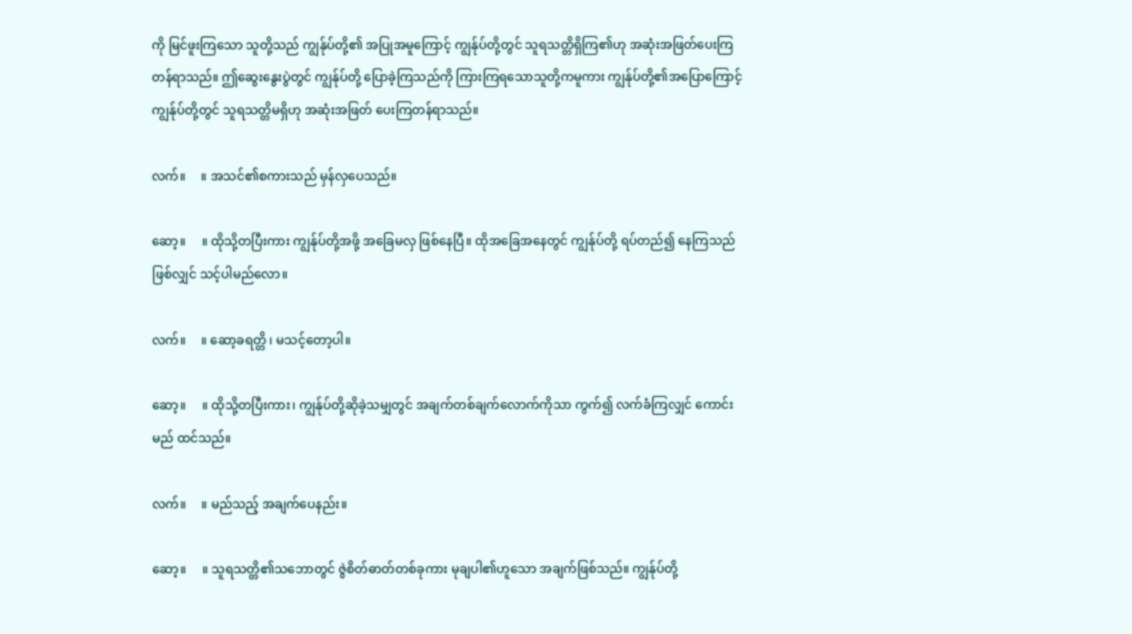ကို မြင်ဖူးကြသော သူတို့သည် ကျွန်ုပ်တို့၏ အပြုအမူကြောင့် ကျွန်ုပ်တို့တွင် သူရသတ္တိရှိကြ၏ဟု အဆုံးအဖြတ်ပေးကြတန်ရာသည်။ ဤဆွေးနွေးပွဲတွင် ကျွန်ုပ်တို့ ပြောခဲ့ကြသည်ကို ကြားကြရသောသူတို့ကမူကား ကျွန်ုပ်တို့၏အပြောကြောင့် ကျွန်ုပ်တို့တွင် သူရသတ္တိမရှိဟု အဆုံးအဖြတ် ပေးကြတန်ရာသည်။

လက်။     ။ အသင်၏စကားသည် မှန်လှပေသည်။

ဆော့။     ။ ထိုသို့တပြီးကား ကျွန်ုပ်တို့အဖို့ အခြေမလှ ဖြစ်နေပြီ။ ထိုအခြေအနေတွင် ကျွန်ုပ်တို့ ရပ်တည်၍ နေကြသည်ဖြစ်လျှင် သင့်ပါမည်လော။

လက်။     ။ ဆော့ခရတ္တိ ၊ မသင့်တော့ပါ။

ဆော့။     ။ ထိုသို့တပြီးကား၊ ကျွန်ုပ်တို့ဆိုခဲ့သမျှတွင် အချက်တစ်ချက်လောက်ကိုသာ ကွက်၍ လက်ခံကြလျှင် ကောင်းမည် ထင်သည်။

လက်။     ။ မည်သည့် အချက်ပေနည်း။

ဆော့။     ။ သူရသတ္တိ၏သဘောတွင် ဇွဲစိတ်ဓာတ်တစ်ခုကား မုချပါ၏ဟူသော အချက်ဖြစ်သည်။ ကျွန်ုပ်တို့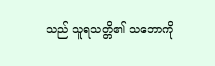သည် သူရသတ္တိ၏ သဘောကို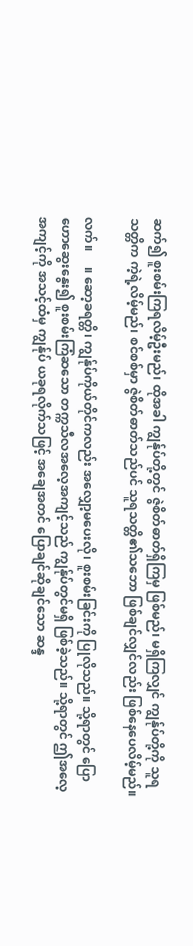ဆက်၍ စူးစမ်းကြရလိမ့်ဦးမည်၊ ထိုအခါ ကျွန်ုပ်တို့တွင် ဇွဲစိတ်ဓာတ်ရှိကြမှ ဖြစ်မည်၊ မရှိကြလျှင် ကျွန်ုပ်တို့ကို သူရသတ္တိက ကဲ့ရဲ့လိမ့်မည်၊ စင်စစ်မှာ ဇွဲစိတ်ဓာတ်သည်ပင် သူရသတ္တိ၏သဘော ဖြစ်ချင်လျှင်လည်း ဖြစ်နေပေလိမ့်မည်။

လက်။     ။ ဆော့ခရတ္တိ၊ ကျွန်ုပ်ကိုယ်တိုင်ကလည်း အလျှော့မပေးလို၊ စူးစမ်းခြင်းကို ပြုလိုသည်။ သို့ရာတွင် ပြောဟောဆွေးနွေး၍ စူးစမ်းကြံဆသော တက္ကသီလအလေ့အကျင့်သည် ကျွန်ုပ်တွင်မရှိ ဖြစ်ခဲ့သည်။ သို့ရာတွင် ဤအလေ့အကျင့်ကို အသင့်ထံမှ ကျွန်ုပ် ယခုရလိုက်သဖြင့် အချေအတင် ပြောချင်ဆိုချင်သော ဆန္ဒ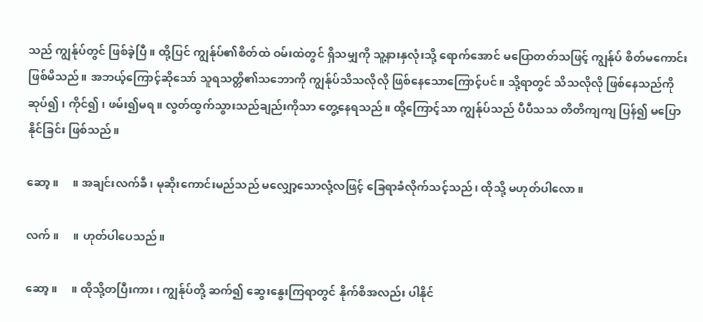သည် ကျွန်ုပ်တွင် ဖြစ်ခဲ့ပြီ။ ထို့ပြင် ကျွန်ုပ်၏စိတ်ထဲ ဝမ်းထဲတွင် ရှိသမျှကို သူ့နားနှလုံးသို့ ရောက်အောင် မပြောတတ်သဖြင့် ကျွန်ုပ် စိတ်မကောင်းဖြစ်မိသည်။ အဘယ့်ကြောင့်ဆိုသော် သူရသတ္တိ၏သဘောကို ကျွန်ုပ်သိသလိုလို ဖြစ်နေသောကြောင့်ပင်။ သို့ရာတွင် သိသလိုလို ဖြစ်နေသည်ကို ဆုပ်၍၊ ကိုင်၍၊ ဖမ်း၍မရ။ လွတ်ထွက်သွားသည်ချည်းကိုသာ တွေ့နေရသည်။ ထို့ကြောင့်သာ ကျွန်ုပ်သည် ပီပီသသ တိတိကျကျ ပြန်၍ မပြောနိုင်ခြင်း ဖြစ်သည်။

ဆော့။     ။ အချင်းလက်ခီ၊ မုဆိုးကောင်းမည်သည် မလျှော့သောလုံ့လဖြင့် ခြေရာခံလိုက်သင့်သည်၊ ထိုသို့ မဟုတ်ပါလော။

လက်။     ။ ဟုတ်ပါပေသည်။

ဆော့။     ။ ထိုသို့တပြီးကား၊ ကျွန်ုပ်တို့ ဆက်၍ ဆွေးနွေးကြရာတွင် နိုက်စိအလည်း ပါနိုင်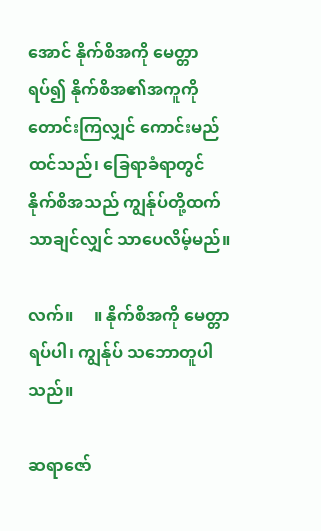အောင် နိုက်စိအကို မေတ္တာရပ်၍ နိုက်စိအ၏အကူကို တောင်းကြလျှင် ကောင်းမည် ထင်သည်၊ ခြေရာခံရာတွင် နိုက်စိအသည် ကျွန်ုပ်တို့ထက် သာချင်လျှင် သာပေလိမ့်မည်။

လက်။     ။ နိုက်စိအကို မေတ္တာရပ်ပါ၊ ကျွန်ုပ် သဘောတူပါသည်။

ဆရာဇော်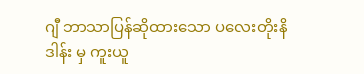ဂျီ ဘာသာပြန်ဆိုထားသော ပလေးတိုးနိဒါန်း မှ ကူးယူ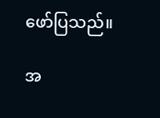ဖော်ပြသည်။

အ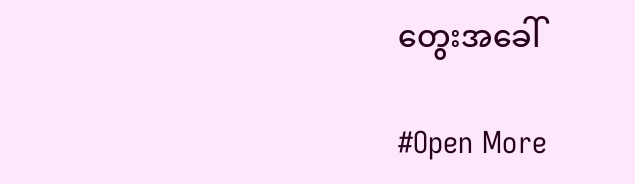တွေးအခေါ်

#Open More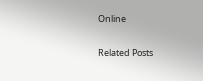Online

Related Posts